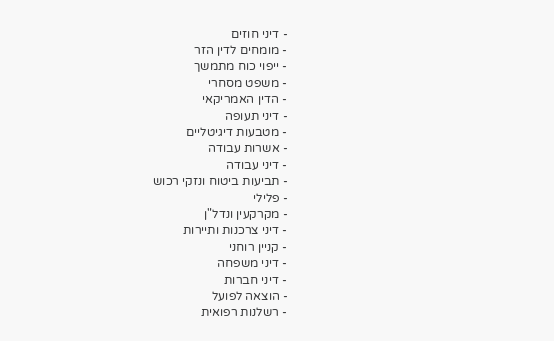- דיני חוזים
- מומחים לדין הזר
- ייפוי כוח מתמשך
- משפט מסחרי
- הדין האמריקאי
- דיני תעופה
- מטבעות דיגיטליים
- אשרות עבודה
- דיני עבודה
- תביעות ביטוח ונזקי רכוש
- פלילי
- מקרקעין ונדל"ן
- דיני צרכנות ותיירות
- קניין רוחני
- דיני משפחה
- דיני חברות
- הוצאה לפועל
- רשלנות רפואית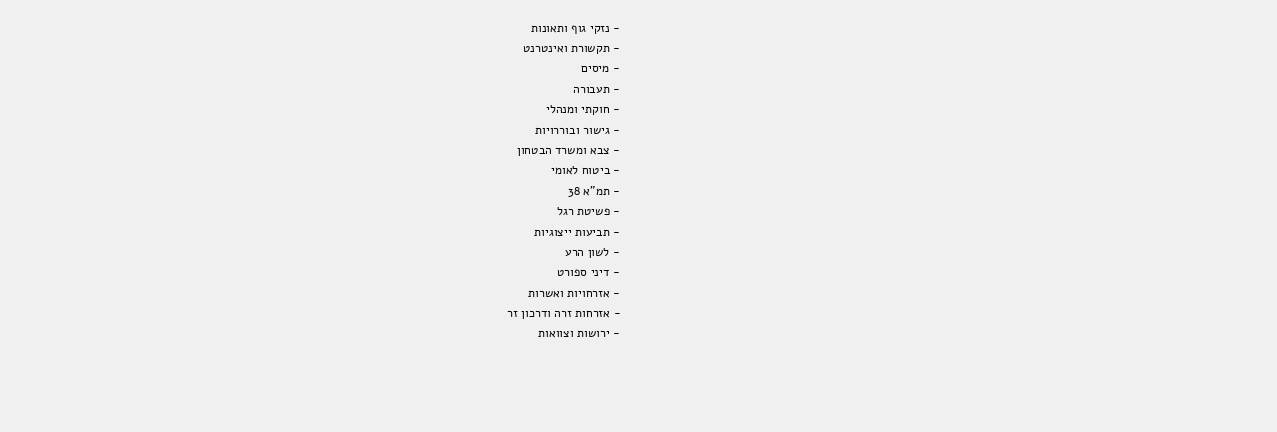- נזקי גוף ותאונות
- תקשורת ואינטרנט
- מיסים
- תעבורה
- חוקתי ומנהלי
- גישור ובוררויות
- צבא ומשרד הבטחון
- ביטוח לאומי
- תמ"א 38
- פשיטת רגל
- תביעות ייצוגיות
- לשון הרע
- דיני ספורט
- אזרחויות ואשרות
- אזרחות זרה ודרכון זר
- ירושות וצוואות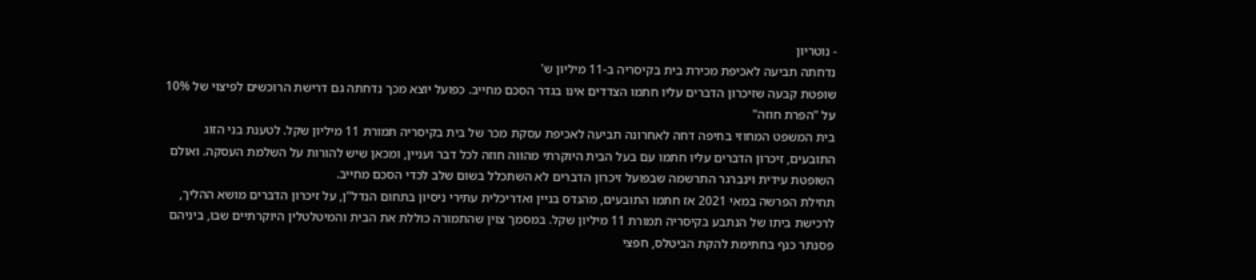- נוטריון
נדחתה תביעה לאכיפת מכירת בית בקיסריה ב-11 מיליון ש'
שופטת קבעה שזיכרון הדברים עליו חתמו הצדדים אינו בגדר הסכם מחייב. כפועל יוצא מכך נדחתה גם דרישת הרוכשים לפיצוי של 10% על "הפרת חוזה"
בית המשפט המחוזי בחיפה דחה לאחרונה תביעה לאכיפת עסקת מכר של בית בקיסריה תמורת 11 מיליון שקל. לטענת בני הזוג התובעים, זיכרון הדברים עליו חתמו עם בעל הבית היוקרתי מהווה חוזה לכל דבר ועניין, ומכאן שיש להורות על השלמת העסקה. ואולם השופטת עידית וינברגר התרשמה שבפועל זיכרון הדברים לא השתכלל בשום שלב לכדי הסכם מחייב.
תחילת הפרשה במאי 2021 אז חתמו התובעים, מהנדס בניין ואדריכלית עתירי ניסיון בתחום הנדל"ן, על זיכרון הדברים מושא ההליך, לרכישת ביתו של הנתבע בקיסריה תמורת 11 מיליון שקל. במסמך צוין שהתמורה כוללת את הבית והמיטלטלין היוקרתיים שבו, ביניהם פסנתר כנף בחתימת להקת הביטלס, חפצי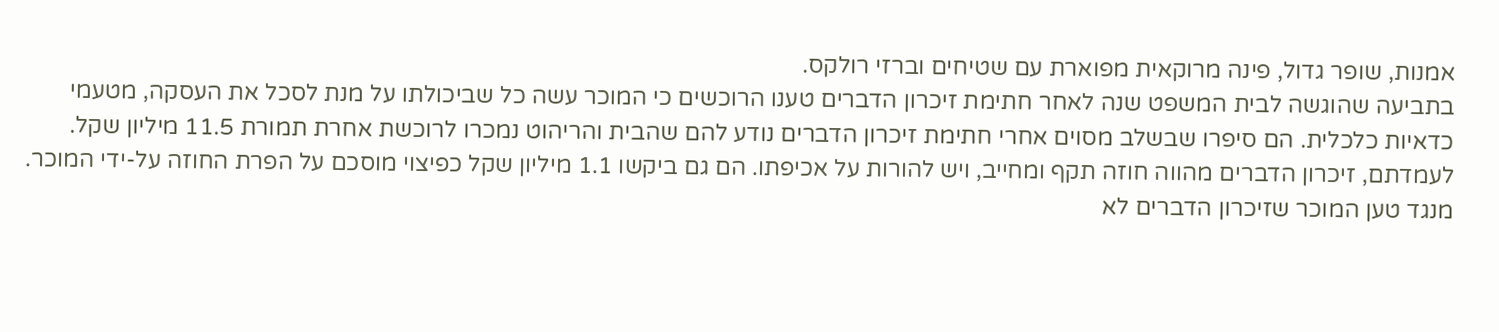אמנות, שופר גדול, פינה מרוקאית מפוארת עם שטיחים וברזי רולקס.
בתביעה שהוגשה לבית המשפט שנה לאחר חתימת זיכרון הדברים טענו הרוכשים כי המוכר עשה כל שביכולתו על מנת לסכל את העסקה, מטעמי כדאיות כלכלית. הם סיפרו שבשלב מסוים אחרי חתימת זיכרון הדברים נודע להם שהבית והריהוט נמכרו לרוכשת אחרת תמורת 11.5 מיליון שקל. לעמדתם, זיכרון הדברים מהווה חוזה תקף ומחייב, ויש להורות על אכיפתו. הם גם ביקשו 1.1 מיליון שקל כפיצוי מוסכם על הפרת החוזה על-ידי המוכר.
מנגד טען המוכר שזיכרון הדברים לא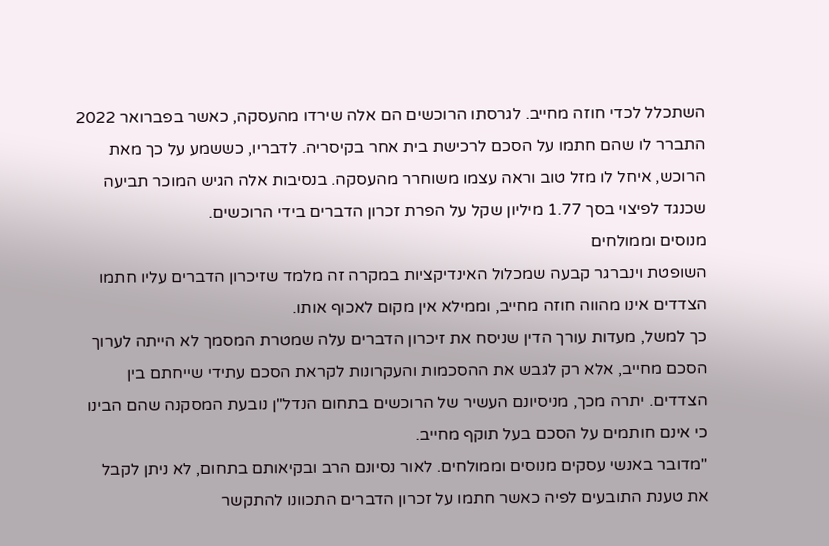השתכלל לכדי חוזה מחייב. לגרסתו הרוכשים הם אלה שירדו מהעסקה, כאשר בפברואר 2022 התברר לו שהם חתמו על הסכם לרכישת בית אחר בקיסריה. לדבריו, כששמע על כך מאת הרוכש, איחל לו מזל טוב וראה עצמו משוחרר מהעסקה. בנסיבות אלה הגיש המוכר תביעה שכנגד לפיצוי בסך 1.77 מיליון שקל על הפרת זכרון הדברים בידי הרוכשים.
מנוסים וממולחים
השופטת וינברגר קבעה שמכלול האינדיקציות במקרה זה מלמד שזיכרון הדברים עליו חתמו הצדדים אינו מהווה חוזה מחייב, וממילא אין מקום לאכוף אותו.
כך למשל, מעדות עורך הדין שניסח את זיכרון הדברים עלה שמטרת המסמך לא הייתה לערוך הסכם מחייב, אלא רק לגבש את ההסכמות והעקרונות לקראת הסכם עתידי שייחתם בין הצדדים. יתרה מכך, מניסיונם העשיר של הרוכשים בתחום הנדל"ן נובעת המסקנה שהם הבינו כי אינם חותמים על הסכם בעל תוקף מחייב.
"מדובר באנשי עסקים מנוסים וממולחים. לאור נסיונם הרב ובקיאותם בתחום, לא ניתן לקבל את טענת התובעים לפיה כאשר חתמו על זכרון הדברים התכוונו להתקשר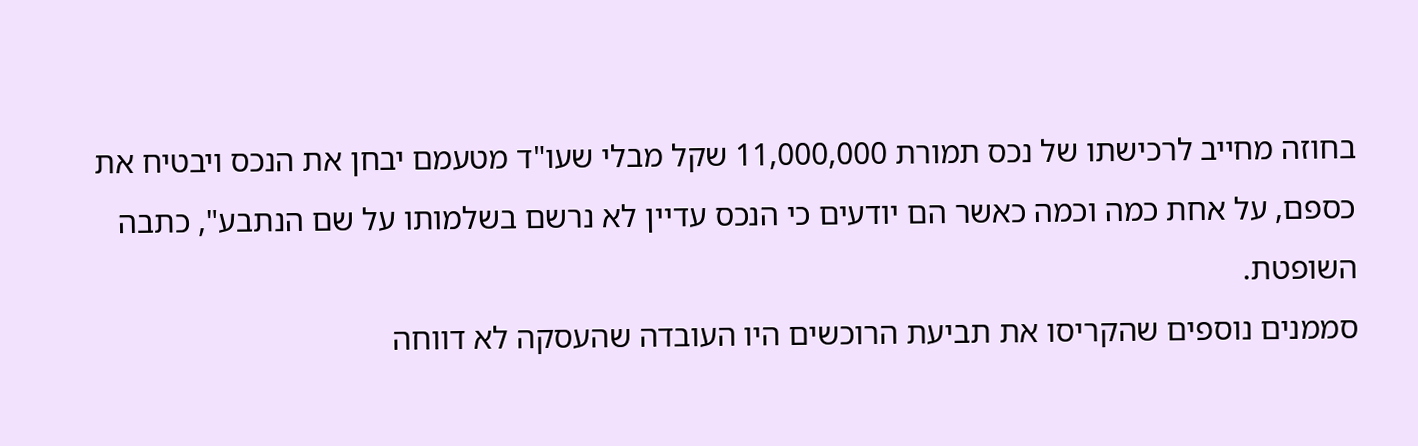בחוזה מחייב לרכישתו של נכס תמורת 11,000,000 שקל מבלי שעו"ד מטעמם יבחן את הנכס ויבטיח את כספם, על אחת כמה וכמה כאשר הם יודעים כי הנכס עדיין לא נרשם בשלמותו על שם הנתבע", כתבה השופטת.
סממנים נוספים שהקריסו את תביעת הרוכשים היו העובדה שהעסקה לא דווחה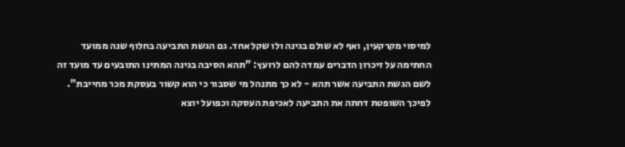למיסוי מקרקעין, ואף לא שולם בגינה ולו שקל אחד. גם הגשת התביעה בחלוף שנה ממועד החתימה על זיכרון הדברים עמדה להם לרועץ: "תהא הסיבה בגינה המתינו התובעים עד מועד זה לשם הגשת התביעה אשר תהא - לא כך מתנהל מי שסבור כי הוא קשור בעסקת מכר מחייבת".
לפיכך השופטת דחתה את התביעה לאכיפת העסקה וכפועל יוצא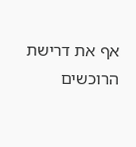אף את דרישת הרוכשים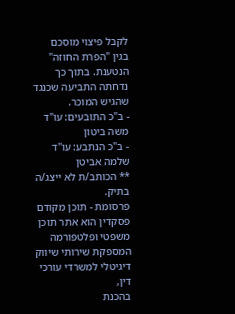לקבל פיצוי מוסכם בגין "הפרת החוזה" הנטענת. בתוך כך נדחתה התביעה שכנגד שהגיש המוכר.
- ב"כ התובעים: עו"ד משה ביטון
- ב"כ הנתבע: עו"ד שלמה אביטן
** הכותב/ת לא ייצג/ה בתיק.
פרסומת - תוכן מקודם
פסקדין הוא אתר תוכן משפטי ופלטפורמה המספקת שירותי שיווק דיגיטלי למשרדי עורכי דין,
בהכנת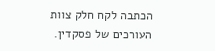הכתבה לקח חלק צוות העורכים של פסקדין.